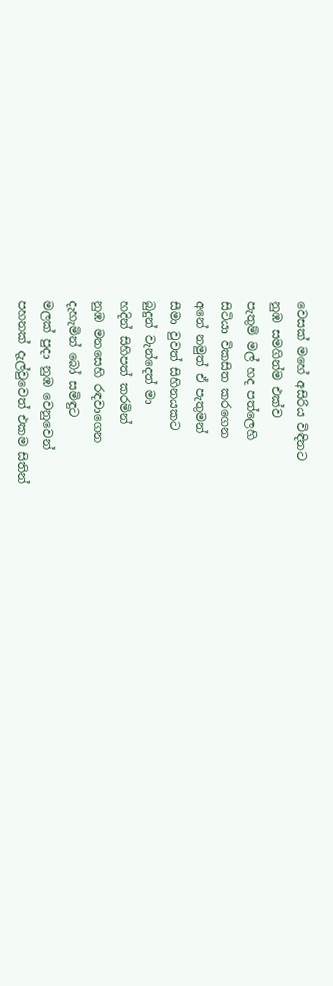වෙසක් මහේ අසිරිය විඳිනට
නුඹ සමගින්ම එක්ව
පැතුම් මල් හද පත්ලෙහි
සිටියා විකසිත කරගෙන
අනේ නමුත් ඒ පැතුමන්
සීමා වුවත් සිහිනයකට
බුදුන් වැන්දෙත් මා
හදින් සිහිපත් කරමින්
නුඹ මනසෙහි රඳවාගෙන
දැහැමින් බෝ සමිඳුට
මලක් පුදා නුඹ වෙනුවෙන්
පහනක් දැල්වුවෙත් එකම සිතින්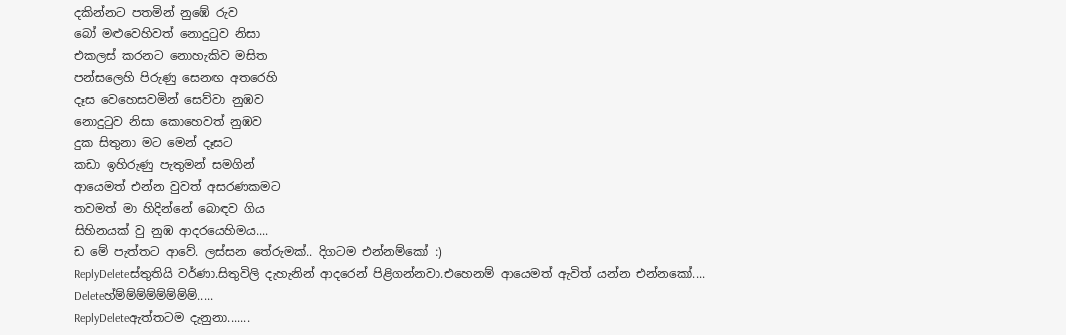දකින්නට පතමින් නුඹේ රුව
බෝ මළුවෙහිවත් නොදුටුව නිසා
එකලස් කරනට නොහැකිව මසිත
පන්සලෙහි පිරුණු සෙනඟ අතරෙහි
දෑස වෙහෙසවමින් සෙව්වා නුඹව
නොදුටුව නිසා කොහෙවත් නුඹව
දුක සිතුනා මට මෙන් දෑසට
කඩා ඉහිරුණු පැතුමන් සමගින්
ආයෙමත් එන්න වුවත් අසරණකමට
තවමත් මා හිදින්නේ බොඳව ගිය
සිහිනයක් වු නුඹ ආදරයෙහිමය....
ඩ මේ පැත්තට ආවේ. ලස්සන තේරුමක්.. දිගටම එන්නම්කෝ :)
ReplyDeleteස්තුතියි වර්ණා.සිතුවිලි දැහැනින් ආදරෙන් පිළිගන්නවා.එහෙනම් ආයෙමත් ඇවිත් යන්න එන්නකෝ....
Deleteහ්ම්ම්ම්ම්ම්ම්ම්ම්.....
ReplyDeleteඇත්තටම දැනුනා.......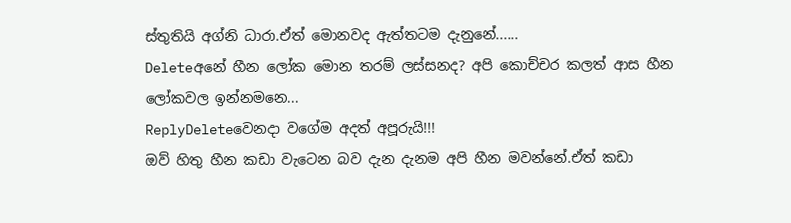ස්තුතියි අග්නි ධාරා.ඒත් මොනවද ඇත්තටම දැනුනේ......
Deleteඅනේ හීන ලෝක මොන තරම් ලස්සනද? අපි කොච්චර කලත් ආස හීන ලෝකවල ඉන්නමනෙ...
ReplyDeleteවෙනදා වගේම අදත් අපූරුයි!!!
ඔව් හිතු හීන කඩා වැටෙන බව දැන දැනම අපි හීන මවන්නේ.ඒත් කඩා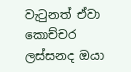වැටුනත් ඒවා කොච්චර ලස්සනද ඔයා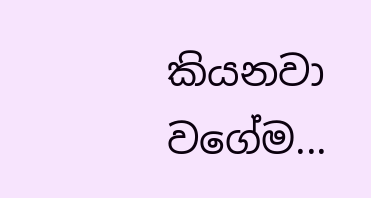කියනවා වගේම...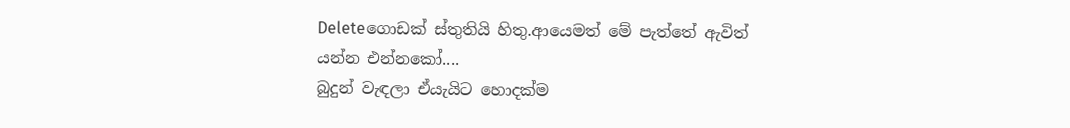Deleteගොඩක් ස්තුතියි හිතු.ආයෙමත් මේ පැත්තේ ඇවිත් යන්න එන්නකෝ....
බුදුන් වැඳලා ඒයැයිට හොදක්ම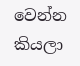වෙන්න කියලා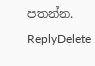පතන්න.
ReplyDelete